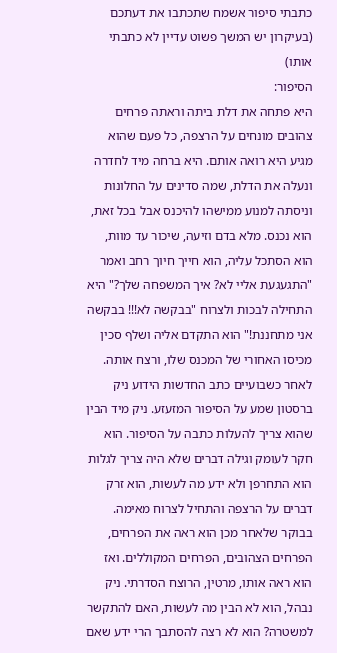כתבתי סיפור אשמח שתכתבו את דעתכם (בעיקרון יש המשך פשוט עדיין לא כתבתי אותו)
הסיפור:
היא פתחה את דלת ביתה וראתה פרחים צהובים מונחים על הרצפה, כל פעם שהוא מגיע היא רואה אותם. היא ברחה מיד לחדרה ונעלה את הדלת, שמה סדינים על החלונות וניסתה למנוע ממישהו להיכנס אבל בכל זאת, הוא נכנס. מלא בדם וזיעה, שיכור עד מוות, הוא הסתכל עליה, הוא חייך חיוך רחב ואמר "התגעגעת אליי לא? איך המשפחה שלך?" היא התחילה לבכות ולצרוח "בבקשה לא!!! בבקשה אני מתחננת!" הוא התקדם אליה ושלף סכין מכיסו האחורי של המכנס שלו, ורצח אותה.
לאחר כשבועיים כתב החדשות הידוע ניק ברסטון שמע על הסיפור המזעזע. ניק מיד הבין שהוא צריך להעלות כתבה על הסיפור. הוא חקר לעומק וגילה דברים שלא היה צריך לגלות הוא התחרפן ולא ידע מה לעשות, הוא זרק דברים על הרצפה והתחיל לצרוח מאימה. בבוקר שלאחר מכן הוא ראה את הפרחים, הפרחים הצהובים, הפרחים המקוללים. ואז הוא ראה אותו, מרטין, הרוצח הסדרתי. ניק נבהל, הוא לא הבין מה לעשות, האם להתקשר למשטרה? הוא לא רצה להסתבך הרי ידע שאם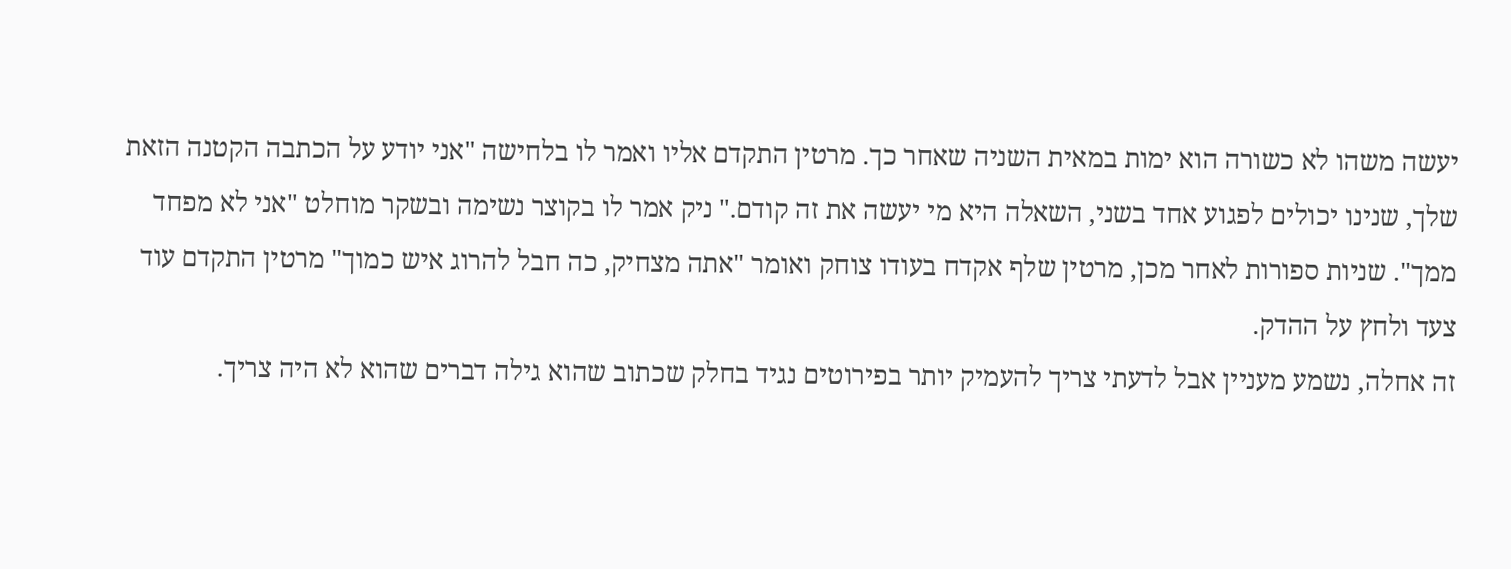יעשה משהו לא כשורה הוא ימות במאית השניה שאחר כך. מרטין התקדם אליו ואמר לו בלחישה "אני יודע על הכתבה הקטנה הזאת שלך, שנינו יכולים לפגוע אחד בשני, השאלה היא מי יעשה את זה קודם." ניק אמר לו בקוצר נשימה ובשקר מוחלט "אני לא מפחד ממך". שניות ספורות לאחר מכן, מרטין שלף אקדח בעודו צוחק ואומר "אתה מצחיק, כה חבל להרוג איש כמוך" מרטין התקדם עוד צעד ולחץ על ההדק.
זה אחלה, נשמע מעניין אבל לדעתי צריך להעמיק יותר בפירוטים נגיד בחלק שכתוב שהוא גילה דברים שהוא לא היה צריך.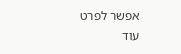אפשר לפרט עוד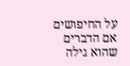על החיפושים אם הדברים שהוא גילה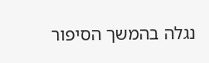נגלה בהמשך הסיפור